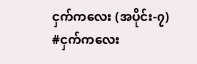ငှက်ကလေး (အပိုင်း-၇)
#ငှက်ကလေး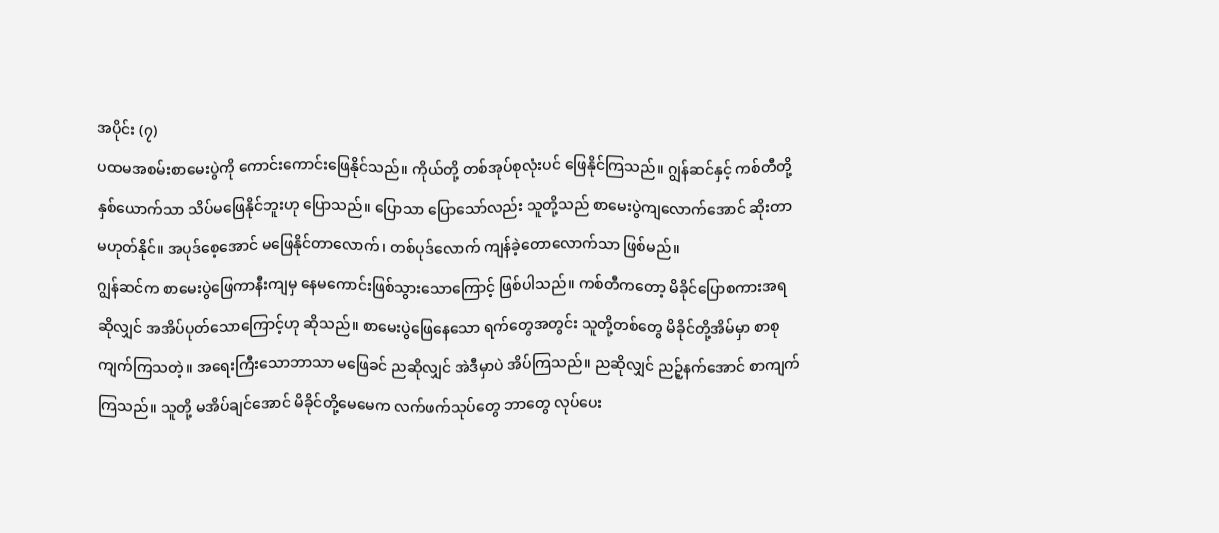အပိုင်း (၇)
ပထမအစမ်းစာမေးပွဲကို ကောင်းကောင်းဖြေနိုင်သည်။ ကိုယ်တို့ တစ်အုပ်စုလုံးပင် ဖြေနိုင်ကြသည်။ ဂျွန်ဆင်နှင့် ကစ်တီတို့နှစ်ယောက်သာ သိပ်မဖြေနိုင်ဘူးဟု ပြောသည်။ ပြောသာ ပြောသော်လည်း သူတို့သည် စာမေးပွဲကျလောက်အောင် ဆိုးတာ မဟုတ်နိုင်။ အပုဒ်စေ့အောင် မဖြေနိုင်တာလောက်၊ တစ်ပုဒ်လောက် ကျန်ခဲ့တောလောက်သာ ဖြစ်မည်။
ဂျွန်ဆင်က စာမေးပွဲဖြေကာနီးကျမှ နေမကောင်းဖြစ်သွားသောကြောင့် ဖြစ်ပါသည်။ ကစ်တီကတော့ မိခိုင်ပြောစကားအရဆိုလျှင် အအိပ်ပုတ်သောကြောင့်ဟု ဆိုသည်။ စာမေးပွဲဖြေနေသော ရက်တွေအတွင်း သူတို့တစ်တွေ မိခိုင်တို့အိမ်မှာ စာစုကျက်ကြသတဲ့။ အရေးကြီးသောဘာသာ မဖြေခင် ညဆိုလျှင် အဲဒီမှာပဲ အိပ်ကြသည်။ ညဆိုလျှင် ညဉ့်နက်အောင် စာကျက်ကြသည်။ သူတို့ မအိပ်ချင်အောင် မိခိုင်တို့မေမေက လက်ဖက်သုပ်တွေ ဘာတွေ လုပ်ပေး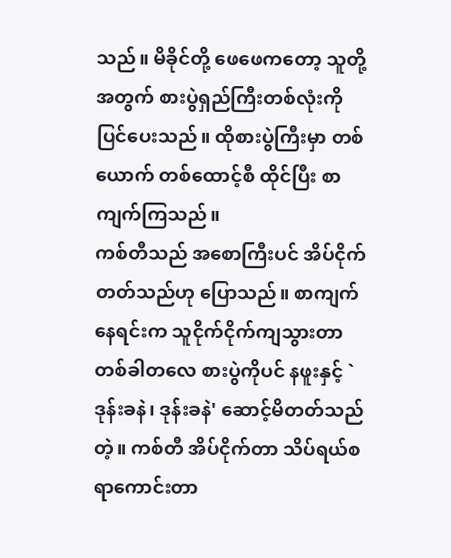သည်။ မိခိုင်တို့ ဖေဖေကတော့ သူတို့အတွက် စားပွဲရှည်ကြီးတစ်လုံးကို ပြင်ပေးသည်။ ထိုစားပွဲကြီးမှာ တစ်ယောက် တစ်ထောင့်စီ ထိုင်ပြီး စာကျက်ကြသည်။
ကစ်တီသည် အစောကြီးပင် အိပ်ငိုက်တတ်သည်ဟု ပြောသည်။ စာကျက်နေရင်းက သူငိုက်ငိုက်ကျသွားတာ တစ်ခါတလေ စားပွဲကိုပင် နဖူးနှင့် `ဒုန်းခနဲ၊ ဒုန်းခနဲ' ဆောင့်မိတတ်သည်တဲ့။ ကစ်တီ အိပ်ငိုက်တာ သိပ်ရယ်စရာကောင်းတာ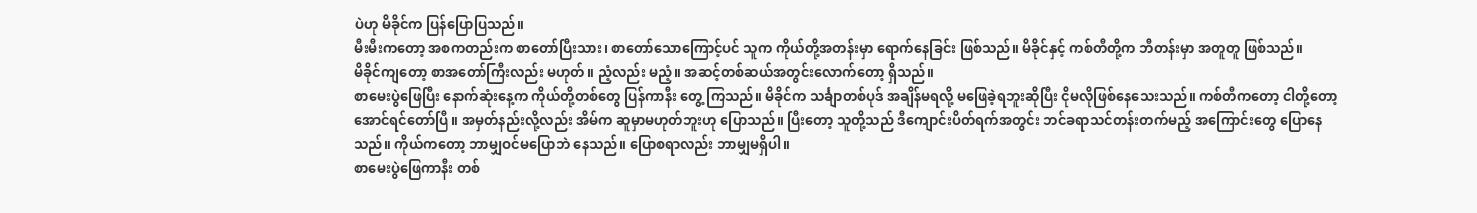ပဲဟု မိခိုင်က ပြန်ပြောပြသည်။
မီးမီးကတော့ အစကတည်းက စာတော်ပြီးသား၊ စာတော်သောကြောင့်ပင် သူက ကိုယ်တို့အတန်းမှာ ရောက်နေခြင်း ဖြစ်သည်။ မိခိုင်နှင့် ကစ်တီတို့က ဘီတန်းမှာ အတူတူ ဖြစ်သည်။
မိခိုင်ကျတော့ စာအတော်ကြီးလည်း မဟုတ်။ ညံ့လည်း မညံ့။ အဆင့်တစ်ဆယ်အတွင်းလောက်တော့ ရှိသည်။
စာမေးပွဲဖြေပြီး နောက်ဆုံးနေ့က ကိုယ်တို့တစ်တွေ ပြန်ကာနီး တွေ့ ကြသည်။ မိခိုင်က သင်္ချာတစ်ပုဒ် အချိန်မရလို့ မဖြေခဲ့ရဘူးဆိုပြီး ငိုမလိုဖြစ်နေသေးသည်။ ကစ်တီကတော့ ငါတို့တော့ အောင်ရင်တော်ပြီ။ အမှတ်နည်းလို့လည်း အိမ်က ဆူမှာမဟုတ်ဘူးဟု ပြောသည်။ ပြီးတော့ သူတို့သည် ဒီကျောင်းပိတ်ရက်အတွင်း ဘင်ခရာသင်တန်းတက်မည့် အကြောင်းတွေ ပြောနေသည်။ ကိုယ်ကတော့ ဘာမျှဝင်မပြောဘဲ နေသည်။ ပြောစရာလည်း ဘာမျှမရှိပါ။
စာမေးပွဲဖြေကာနီး တစ်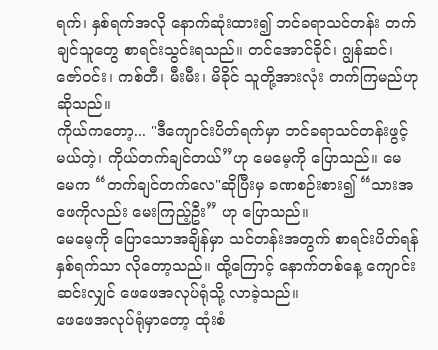ရက်၊ နှစ်ရက်အလို နောက်ဆုံးထား၍ ဘင်ခရာသင်တန်း တက်ချင်သူတွေ စာရင်းသွင်းရသည်။ တင်အောင်ခိုင်၊ ဂျွန်ဆင်၊ ဇော်ဝင်း၊ ကစ်တီ၊ မီးမီး၊ မိခိုင် သူတို့အားလုံး တက်ကြမည်ဟု ဆိုသည်။
ကိုယ်ကတော့... "ဒီကျောင်းပိတ်ရက်မှာ ဘင်ခရာသင်တန်းဖွင့်မယ်တဲ့၊ ကိုယ်တက်ချင်တယ်”ဟု မေမေ့ကို ပြောသည်။ မေမေက “တက်ချင်တက်လေ"ဆိုပြီးမှ ခဏစဉ်းစား၍ “သားအဖေကိုလည်း မေးကြည့်ဦး” ဟု ပြောသည်။
မေမေ့ကို ပြောသောအချိန်မှာ သင်တန်းအတွက် စာရင်းပိတ်ရန် နှစ်ရက်သာ လိုတော့သည်။ ထို့ကြောင့် နောက်တစ်နေ့ ကျောင်းဆင်းလျှင် ဖေဖေအလုပ်ရုံသို့ လာခဲ့သည်။
ဖေဖေအလုပ်ရုံမှာတော့ ထုံးစံ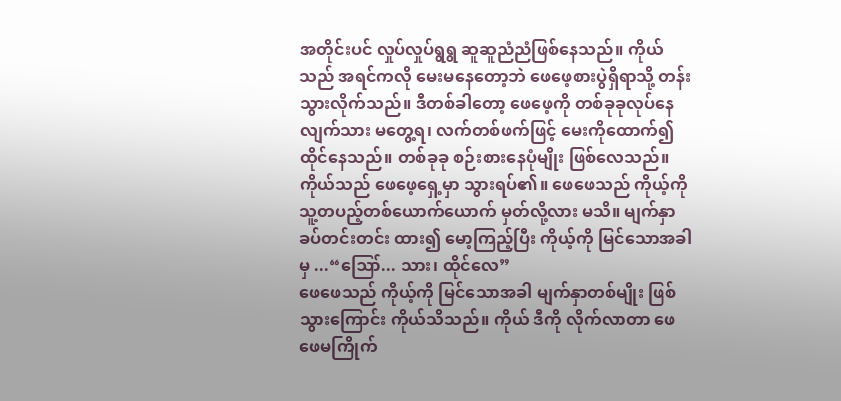အတိုင်းပင် လှုပ်လှုပ်ရွရွ ဆူဆူညံညံဖြစ်နေသည်။ ကိုယ်သည် အရင်ကလို မေးမနေတော့ဘဲ ဖေဖေ့စားပွဲရှိရာသို့ တန်းသွားလိုက်သည်။ ဒီတစ်ခါတော့ ဖေဖေ့ကို တစ်ခုခုလုပ်နေလျက်သား မတွေ့ရ၊ လက်တစ်ဖက်ဖြင့် မေးကိုထောက်၍ ထိုင်နေသည်။ တစ်ခုခု စဉ်းစားနေပုံမျိုး ဖြစ်လေသည်။
ကိုယ်သည် ဖေဖေ့ရှေ့မှာ သွားရပ်၏။ ဖေဖေသည် ကိုယ့်ကို သူ့တပည့်တစ်ယောက်ယောက် မှတ်လို့လား မသိ။ မျက်နှာခပ်တင်းတင်း ထား၍ မော့ကြည့်ပြီး ကိုယ့်ကို မြင်သောအခါမှ ...“ဪ... သား၊ ထိုင်လေ”
ဖေဖေသည် ကိုယ့်ကို မြင်သောအခါ မျက်နှာတစ်မျိုး ဖြစ်သွားကြောင်း ကိုယ်သိသည်။ ကိုယ် ဒီကို လိုက်လာတာ ဖေဖေမကြိုက်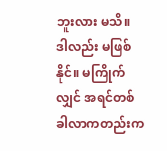ဘူးလား မသိ။ ဒါလည်း မဖြစ်နိုင်။ မကြိုက်လျှင် အရင်တစ်ခါလာကတည်းက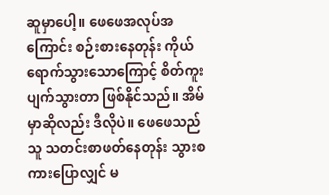ဆူမှာပေါ့။ ဖေဖေအလုပ်အကြောင်း စဉ်းစားနေတုန်း ကိုယ်ရောက်သွားသောကြောင့် စိတ်ကူးပျက်သွားတာ ဖြစ်နိုင်သည်။ အိမ်မှာဆိုလည်း ဒီလိုပဲ။ ဖေဖေသည် သူ သတင်းစာဖတ်နေတုန်း သွားစကားပြောလျှင် မ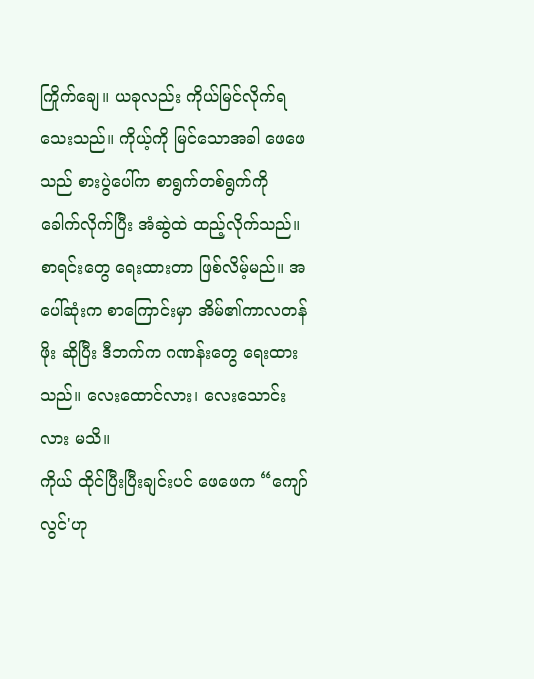ကြိုက်ချေ။ ယခုလည်း ကိုယ်မြင်လိုက်ရသေးသည်။ ကိုယ့်ကို မြင်သောအခါ ဖေဖေသည် စားပွဲပေါ်က စာရွက်တစ်ရွက်ကို ခေါက်လိုက်ပြီး အံဆွဲထဲ ထည့်လိုက်သည်။ စာရင်းတွေ ရေးထားတာ ဖြစ်လိမ့်မည်။ အပေါ်ဆုံးက စာကြောင်းမှာ အိမ်၏ကာလတန်ဖိုး ဆိုပြီး ဒီဘက်က ဂဏန်းတွေ ရေးထားသည်။ လေးထောင်လား၊ လေးသောင်းလား မသိ။
ကိုယ် ထိုင်ပြီးပြီးချင်းပင် ဖေဖေက “ကျော်လွင်'ဟု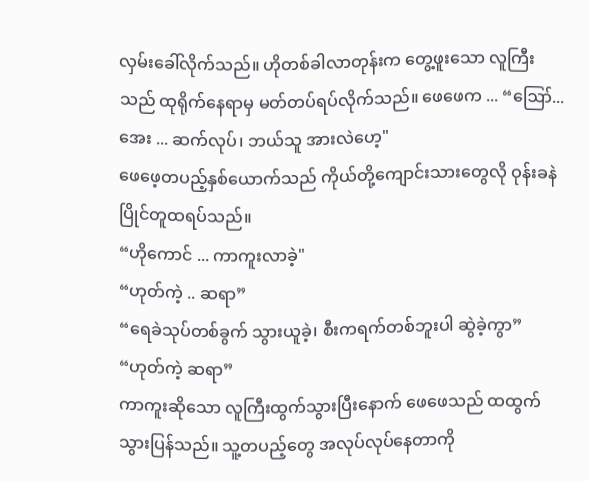လှမ်းခေါ်လိုက်သည်။ ဟိုတစ်ခါလာတုန်းက တွေ့ဖူးသော လူကြီးသည် ထုရိုက်နေရာမှ မတ်တပ်ရပ်လိုက်သည်။ ဖေဖေက ... “ဪ... အေး ... ဆက်လုပ်၊ ဘယ်သူ အားလဲဟေ့"
ဖေဖေ့တပည့်နှစ်ယောက်သည် ကိုယ်တို့ကျောင်းသားတွေလို ဝုန်းခနဲ ပြိုင်တူထရပ်သည်။
“ဟိုကောင် ... ကာကူးလာခဲ့"
“ဟုတ်ကဲ့ .. ဆရာ”
“ရေခဲသုပ်တစ်ခွက် သွားယူခဲ့၊ စီးကရက်တစ်ဘူးပါ ဆွဲခဲ့ကွာ”
“ဟုတ်ကဲ့ ဆရာ”
ကာကူးဆိုသော လူကြီးထွက်သွားပြီးနောက် ဖေဖေသည် ထထွက်သွားပြန်သည်။ သူ့တပည့်တွေ အလုပ်လုပ်နေတာကို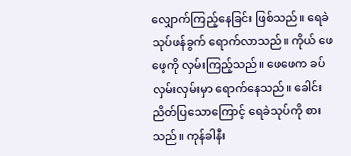လျှောက်ကြည့်နေခြင်း ဖြစ်သည်။ ရေခဲသုပ်ဖန်ခွက် ရောက်လာသည်။ ကိုယ် ဖေဖေ့ကို လှမ်းကြည့်သည်။ ဖေဖေက ခပ်လှမ်းလှမ်းမှာ ရောက်နေသည်။ ခေါင်းညိတ်ပြသောကြောင့် ရေခဲသုပ်ကို စားသည်။ ကုန်ခါနီး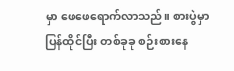မှာ ဖေဖေရောက်လာသည်။ စားပွဲမှာ ပြန်ထိုင်ပြီး တစ်ခုခု စဉ်းစားနေ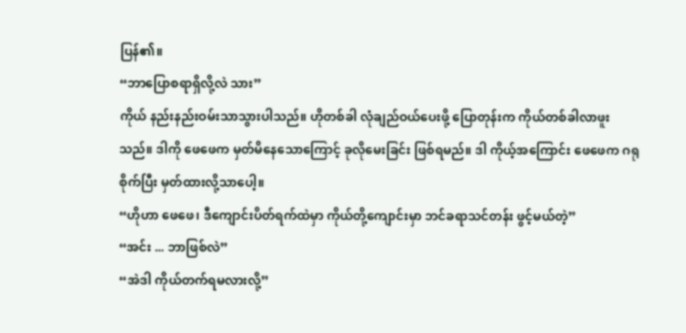ပြန်၏။
“ဘာပြောစရာရှိလို့လဲ သား”
ကိုယ် နည်းနည်းဝမ်းသာသွားပါသည်။ ဟိုတစ်ခါ လုံချည်ဝယ်ပေးဖို့ ပြောတုန်းက ကိုယ်တစ်ခါလာဖူးသည်။ ဒါကို ဖေဖေက မှတ်မိနေသောကြောင့် ခုလိုမေးခြင်း ဖြစ်ရမည်။ ဒါ ကိုယ့်အကြောင်း ဖေဖေက ဂရုစိုက်ပြီး မှတ်ထားလို့သာပေါ့။
“ဟိုဟာ ဖေဖေ၊ ဒီကျောင်းပိတ်ရက်ထဲမှာ ကိုယ်တို့ကျောင်းမှာ ဘင်ခရာသင်တန်း ဖွင့်မယ်တဲ့”
“အင်း ... ဘာဖြစ်လဲ”
“အဲဒါ ကိုယ်တက်ရမလားလို့”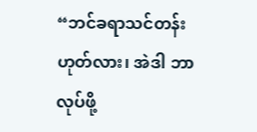“ဘင်ခရာသင်တန်း ဟုတ်လား၊ အဲဒါ ဘာလုပ်ဖို့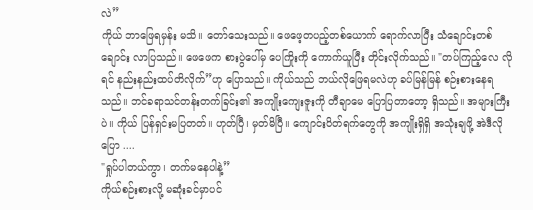လဲ”
ကိုယ် ဘာဖြေရမှန်း မသိ။ တော်သေးသည်။ ဖေဖေ့တပည့်တစ်ယောက် ရောက်လာပြီး သံချောင်းတစ်ချောင်း လာပြသည်။ ဖေဖေက စားပွဲပေါ်မှ ပေကြိုးကို ကောက်ယူပြီး တိုင်းလိုက်သည်။ "တပ်ကြည့်လေ လိုရင် နည်းနည်းထပ်တိလိုက်”ဟု ပြောသည်။ ကိုယ်သည် ဘယ်လိုဖြေရမလဲဟု ခပ်မြန်မြန် စဉ်းစားနေရသည်။ ဘင်ခရာသင်တန်းတက်ခြင်း၏ အကျိုးကျေးဇူးကို တီချာမေ ပြောပြတာတော့ ရှိသည်။ အများကြီးပဲ။ ကိုယ် ပြန်ရှင်းမပြတတ်။ ဟုတ်ပြီ၊ မှတ်မိပြီ။ ကျောင်းပိတ်ရက်တွေကို အကျိုးရှိရှိ အသုံးချဖို့ အဲဒီလိုပြော ....
"ရှုပ်ပါတယ်ကွာ၊ တက်မနေပါနဲ့”
ကိုယ်စဉ်းစားလို့ မဆုံးခင်မှာပင်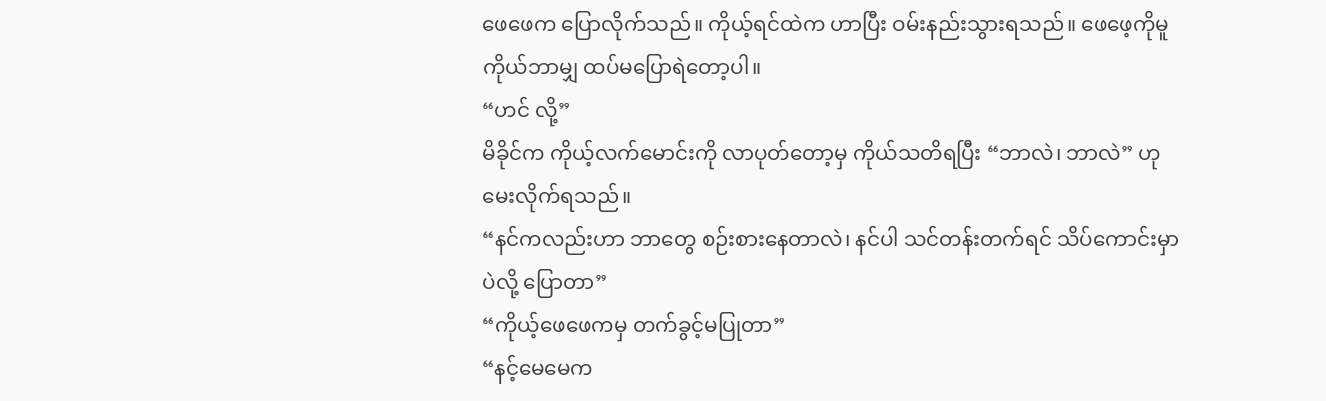ဖေဖေက ပြောလိုက်သည်။ ကိုယ့်ရင်ထဲက ဟာပြီး ဝမ်းနည်းသွားရသည်။ ဖေဖေ့ကိုမူ ကိုယ်ဘာမျှ ထပ်မပြောရဲတော့ပါ။
“ဟင် လို့”
မိခိုင်က ကိုယ့်လက်မောင်းကို လာပုတ်တော့မှ ကိုယ်သတိရပြီး “ဘာလဲ၊ ဘာလဲ” ဟု မေးလိုက်ရသည်။
“နင်ကလည်းဟာ ဘာတွေ စဉ်းစားနေတာလဲ၊ နင်ပါ သင်တန်းတက်ရင် သိပ်ကောင်းမှာပဲလို့ ပြောတာ”
“ကိုယ့်ဖေဖေကမှ တက်ခွင့်မပြုတာ”
“နင့်မေမေက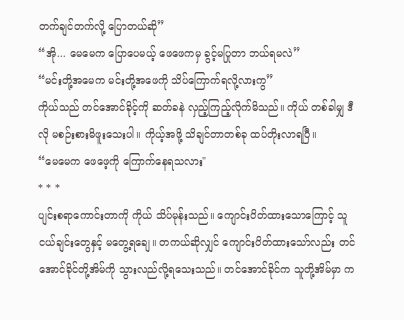တက်ချင်တက်လို့ ပြောတယ်ဆို”
“အို... မေမေက ပြောပေမယ့် ဖေဖေကမှ ခွင့်မပြုတာ ဘယ်ရမလဲ”
“မင်းတို့အမေက မင်းတို့အဖေကို သိပ်ကြောက်ရလို့လားကွ”
ကိုယ်သည် တင်အောင်ခိုင့်ကို ဆတ်ခနဲ လှည့်ကြည့်လိုက်မိသည်။ ကိုယ် တစ်ခါမျှ ဒီလို မစဉ်းစားမိဖူးသေးပါ။ ကိုယ့်အဖို့ သိချင်တာတစ်ခု ထပ်တိုးလာရပြီ။
“မေမေက ဖေဖေ့ကို ကြောက်နေရသလား"
* * *
ပျင်းစရာကောင်းတာကို ကိုယ် သိပ်မုန်းသည်။ ကျောင်းပိတ်ထားသောကြောင့် သူငယ်ချင်းတွေနှင့် မတွေ့ရချေ။ တကယ်ဆိုလျှင် ကျောင်းပိတ်ထားသော်လည်း တင်အောင်ခိုင်တို့အိမ်ကို သွားလည်လို့ရသေးသည်။ တင်အောင်ခိုင်က သူတို့အိမ်မှာ က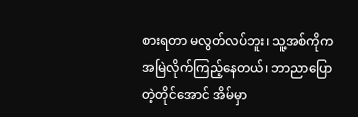စားရတာ မလွတ်လပ်ဘူး၊ သူ့အစ်ကိုက အမြဲလိုက်ကြည့်နေတယ်၊ ဘာညာပြောတဲ့တိုင်အောင် အိမ်မှာ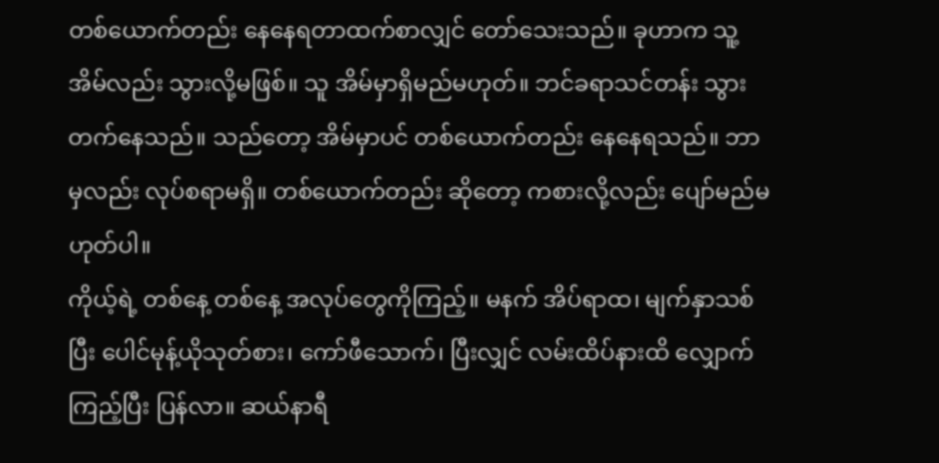တစ်ယောက်တည်း နေနေရတာထက်စာလျှင် တော်သေးသည်။ ခုဟာက သူ့အိမ်လည်း သွားလို့မဖြစ်။ သူ အိမ်မှာရှိမည်မဟုတ်။ ဘင်ခရာသင်တန်း သွားတက်နေသည်။ သည်တော့ အိမ်မှာပင် တစ်ယောက်တည်း နေနေရသည်။ ဘာမှလည်း လုပ်စရာမရှိ။ တစ်ယောက်တည်း ဆိုတော့ ကစားလို့လည်း ပျော်မည်မဟုတ်ပါ။
ကိုယ့်ရဲ့ တစ်နေ့ တစ်နေ့ အလုပ်တွေကိုကြည့်။ မနက် အိပ်ရာထ၊ မျက်နှာသစ်ပြီး ပေါင်မုန့်ယိုသုတ်စား၊ ကော်ဖီသောက်၊ ပြီးလျှင် လမ်းထိပ်နားထိ လျှောက်ကြည့်ပြီး ပြန်လာ။ ဆယ်နာရီ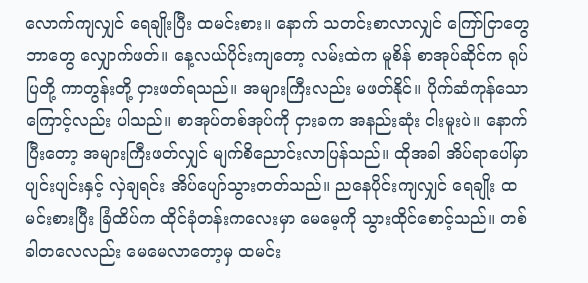လောက်ကျလျှင် ရေချိုးပြီး ထမင်းစား။ နောက် သတင်းစာလာလျှင် ကြော်ငြာတွေ ဘာတွေ လျှောက်ဖတ်။ နေ့လယ်ပိုင်းကျတော့ လမ်းထဲက မူစိန် စာအုပ်ဆိုင်က ရုပ်ပြတို့ ကာတွန်းတို့ ငှားဖတ်ရသည်။ အများကြီးလည်း မဖတ်နိုင်။ ပိုက်ဆံကုန်သောကြောင့်လည်း ပါသည်။ စာအုပ်တစ်အုပ်ကို ငှားခက အနည်းဆုံး ငါးမူးပဲ။ နောက်ပြီးတော့ အများကြီးဖတ်လျှင် မျက်စိညောင်းလာပြန်သည်။ ထိုအခါ အိပ်ရာပေါ်မှာ ပျင်းပျင်းနှင့် လှဲချရင်း အိပ်ပျော်သွားတတ်သည်။ ညနေပိုင်းကျလျှင် ရေချိုး ထမင်းစားပြီး ခြံထိပ်က ထိုင်ခုံတန်းကလေးမှာ မေမေ့ကို သွားထိုင်စောင့်သည်။ တစ်ခါတလေလည်း မေမေလာတော့မှ ထမင်း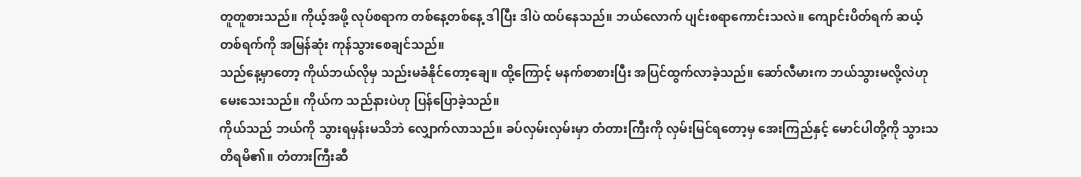တူတူစားသည်။ ကိုယ့်အဖို့ လုပ်စရာက တစ်နေ့တစ်နေ့ ဒါပြီး ဒါပဲ ထပ်နေသည်။ ဘယ်လောက် ပျင်းစရာကောင်းသလဲ။ ကျောင်းပိတ်ရက် ဆယ့်တစ်ရက်ကို အမြန်ဆုံး ကုန်သွားစေချင်သည်။
သည်နေ့မှာတော့ ကိုယ်ဘယ်လိုမှ သည်းမခံနိုင်တော့ချေ။ ထို့ကြောင့် မနက်စာစားပြီး အပြင်ထွက်လာခဲ့သည်။ ဆော်လီမားက ဘယ်သွားမလို့လဲဟု မေးသေးသည်။ ကိုယ်က သည်နားပဲဟု ပြန်ပြောခဲ့သည်။
ကိုယ်သည် ဘယ်ကို သွားရမှန်းမသိဘဲ လျှောက်လာသည်။ ခပ်လှမ်းလှမ်းမှာ တံတားကြီးကို လှမ်းမြင်ရတော့မှ အေးကြည်နှင့် မောင်ပါတို့ကို သွားသတိရမိ၏။ တံတားကြီးဆီ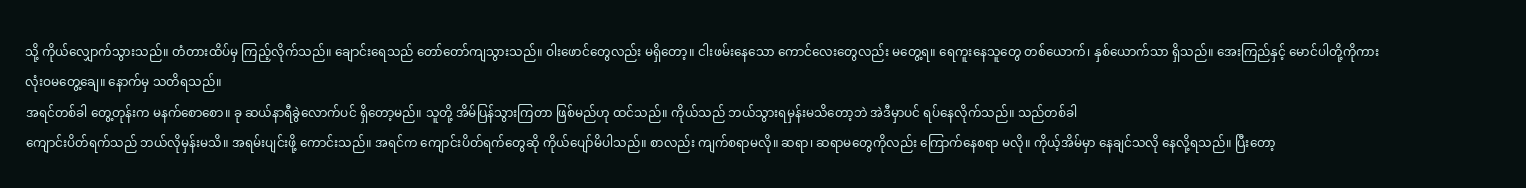သို့ ကိုယ်လျှောက်သွားသည်။ တံတားထိပ်မှ ကြည့်လိုက်သည်။ ချောင်းရေသည် တော်တော်ကျသွားသည်။ ဝါးဖောင်တွေလည်း မရှိတော့။ ငါးဖမ်းနေသော ကောင်လေးတွေလည်း မတွေ့ရ။ ရေကူးနေသူတွေ တစ်ယောက်၊ နှစ်ယောက်သာ ရှိသည်။ အေးကြည်နှင့် မောင်ပါတို့ကိုကား လုံးဝမတွေ့ချေ။ နောက်မှ သတိရသည်။
အရင်တစ်ခါ တွေ့တုန်းက မနက်စောစော။ ခု ဆယ်နာရီခွဲလောက်ပင် ရှိတော့မည်။ သူတို့ အိမ်ပြန်သွားကြတာ ဖြစ်မည်ဟု ထင်သည်။ ကိုယ်သည် ဘယ်သွားရမှန်းမသိတော့ဘဲ အဲဒီမှာပင် ရပ်နေလိုက်သည်။ သည်တစ်ခါ
ကျောင်းပိတ်ရက်သည် ဘယ်လိုမှန်းမသိ။ အရမ်းပျင်းဖို့ ကောင်းသည်။ အရင်က ကျောင်းပိတ်ရက်တွေဆို ကိုယ်ပျော်မိပါသည်။ စာလည်း ကျက်စရာမလို။ ဆရာ၊ ဆရာမတွေကိုလည်း ကြောက်နေစရာ မလို။ ကိုယ့်အိမ်မှာ နေချင်သလို နေလို့ရသည်။ ပြီးတော့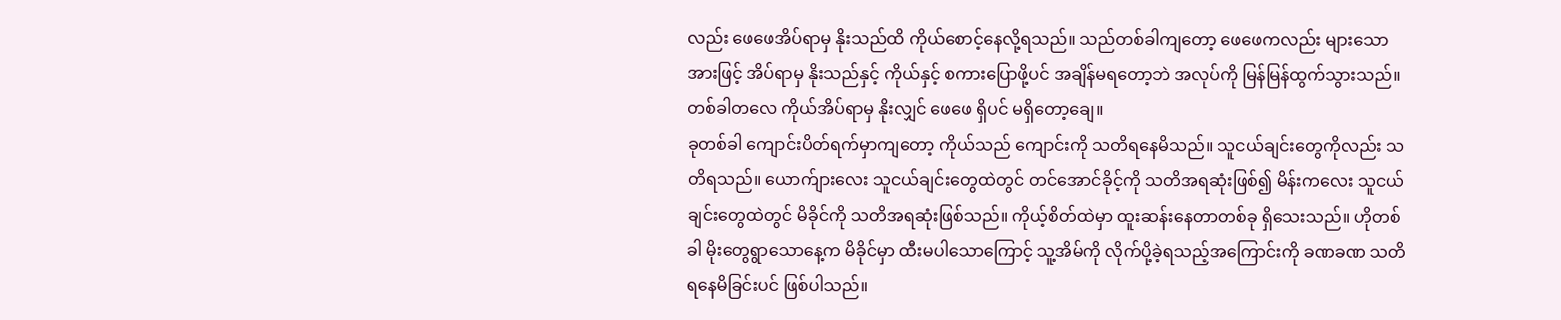လည်း ဖေဖေအိပ်ရာမှ နိုးသည်ထိ ကိုယ်စောင့်နေလို့ရသည်။ သည်တစ်ခါကျတော့ ဖေဖေကလည်း များသောအားဖြင့် အိပ်ရာမှ နိုးသည်နှင့် ကိုယ်နှင့် စကားပြောဖို့ပင် အချိန်မရတော့ဘဲ အလုပ်ကို မြန်မြန်ထွက်သွားသည်။ တစ်ခါတလေ ကိုယ်အိပ်ရာမှ နိုးလျှင် ဖေဖေ ရှိပင် မရှိတော့ချေ။
ခုတစ်ခါ ကျောင်းပိတ်ရက်မှာကျတော့ ကိုယ်သည် ကျောင်းကို သတိရနေမိသည်။ သူငယ်ချင်းတွေကိုလည်း သတိရသည်။ ယောက်ျားလေး သူငယ်ချင်းတွေထဲတွင် တင်အောင်ခိုင့်ကို သတိအရဆုံးဖြစ်၍ မိန်းကလေး သူငယ်ချင်းတွေထဲတွင် မိခိုင်ကို သတိအရဆုံးဖြစ်သည်။ ကိုယ့်စိတ်ထဲမှာ ထူးဆန်းနေတာတစ်ခု ရှိသေးသည်။ ဟိုတစ်ခါ မိုးတွေရွာသောနေ့က မိခိုင်မှာ ထီးမပါသောကြောင့် သူ့အိမ်ကို လိုက်ပို့ခဲ့ရသည့်အကြောင်းကို ခဏခဏ သတိရနေမိခြင်းပင် ဖြစ်ပါသည်။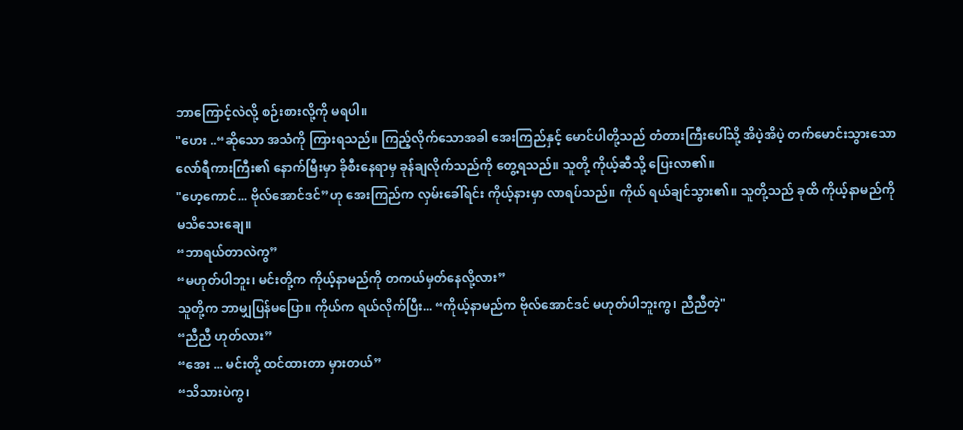ဘာကြောင့်လဲလို့ စဉ်းစားလို့ကို မရပါ။
"ဟေး ..“ဆိုသော အသံကို ကြားရသည်။ ကြည့်လိုက်သောအခါ အေးကြည်နှင့် မောင်ပါတို့သည် တံတားကြီးပေါ်သို့ အိပဲ့အိပဲ့ တက်မောင်းသွားသော လော်ရီကားကြီး၏ နောက်မြီးမှာ ခိုစီးနေရာမှ ခုန်ချလိုက်သည်ကို တွေ့ရသည်။ သူတို့ ကိုယ့်ဆီသို့ ပြေးလာ၏။
"ဟေ့ကောင်... ဗိုလ်အောင်ဒင်”ဟု အေးကြည်က လှမ်းခေါ်ရင်း ကိုယ့်နားမှာ လာရပ်သည်။ ကိုယ် ရယ်ချင်သွား၏။ သူတို့သည် ခုထိ ကိုယ့်နာမည်ကို မသိသေးချေ။
“ဘာရယ်တာလဲကွ”
“မဟုတ်ပါဘူး၊ မင်းတို့က ကိုယ့်နာမည်ကို တကယ်မှတ်နေလို့လား”
သူတို့က ဘာမျှပြန်မပြော။ ကိုယ်က ရယ်လိုက်ပြီး... “ကိုယ့်နာမည်က ဗိုလ်အောင်ဒင် မဟုတ်ပါဘူးကွ၊ ညီညီတဲ့"
“ညီညီ ဟုတ်လား”
“အေး ... မင်းတို့ ထင်ထားတာ မှားတယ်”
“သိသားပဲကွ၊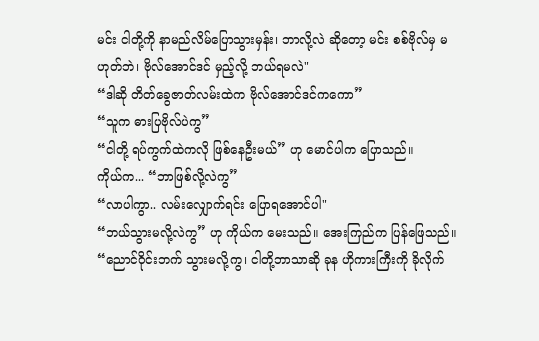မင်း ငါတို့ကို နာမည်လိမ်ပြောသွားမှန်း၊ ဘာလို့လဲ ဆိုတော့ မင်း စစ်ဗိုလ်မှ မဟုတ်ဘဲ၊ ဗိုလ်အောင်ဒင် မှည့်လို့ ဘယ်ရမလဲ"
“ဒါဆို တိတ်ခွေဇာတ်လမ်းထဲက ဗိုလ်အောင်ဒင်ကကော”
“သူက ဓားပြဗိုလ်ပဲကွ”
“ငါတို့ ရပ်ကွက်ထဲကလို ဖြစ်နေဦးမယ်” ဟု မောင်ပါက ပြောသည်။
ကိုယ်က... “ဘာဖြစ်လို့လဲကွ”
“လာပါကွာ.. လမ်းလျှောက်ရင်း ပြောရအောင်ပါ"
“ဘယ်သွားမလို့လဲကွ” ဟု ကိုယ်က မေးသည်။ အေးကြည်က ပြန်ဖြေသည်။
“ညောင်ဝိုင်းဘက် သွားမလို့ကွ၊ ငါတို့ဘာသာဆို ခုန ဟိုကားကြီးကို ခိုလိုက်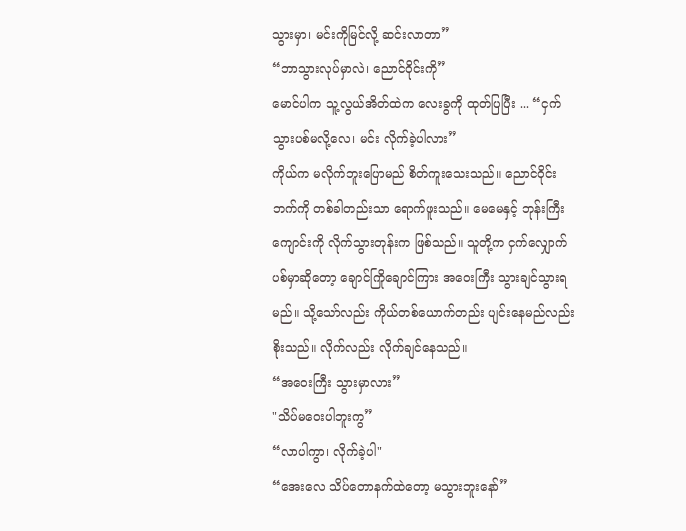သွားမှာ၊ မင်းကိုမြင်လို့ ဆင်းလာတာ”
“ဘာသွားလုပ်မှာလဲ၊ ညောင်ဝိုင်းကို”
မောင်ပါက သူ့လွယ်အိတ်ထဲက လေးခွကို ထုတ်ပြပြီး ... “ငှက်သွားပစ်မလို့လေ၊ မင်း လိုက်ခဲ့ပါလား”
ကိုယ်က မလိုက်ဘူးပြောမည် စိတ်ကူးသေးသည်။ ညောင်ဝိုင်းဘက်ကို တစ်ခါတည်းသာ ရောက်ဖူးသည်။ မေမေနှင့် ဘုန်းကြီးကျောင်းကို လိုက်သွားတုန်းက ဖြစ်သည်။ သူတို့က ငှက်လျှောက်ပစ်မှာဆိုတော့ ချောင်ကြိုချောင်ကြား အဝေးကြီး သွားချင်သွားရမည်။ သို့သော်လည်း ကိုယ်တစ်ယောက်တည်း ပျင်းနေမည်လည်း စိုးသည်။ လိုက်လည်း လိုက်ချင်နေသည်။
“အဝေးကြီး သွားမှာလား”
"သိပ်မဝေးပါဘူးကွ”
“လာပါကွာ၊ လိုက်ခဲ့ပါ"
“အေးလေ သိပ်တောနက်ထဲတော့ မသွားဘူးနော်”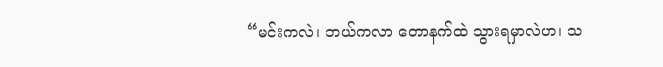“မင်းကလဲ၊ ဘယ်ကလာ တောနက်ထဲ သွားရမှာလဲဟ၊ သ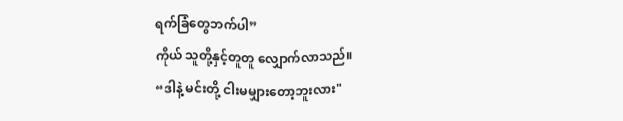ရက်ခြံတွေဘက်ပါ”
ကိုယ် သူတို့နှင့်တူတူ လျှောက်လာသည်။
“ဒါနဲ့ မင်းတို့ ငါးမမျှားတော့ဘူးလား"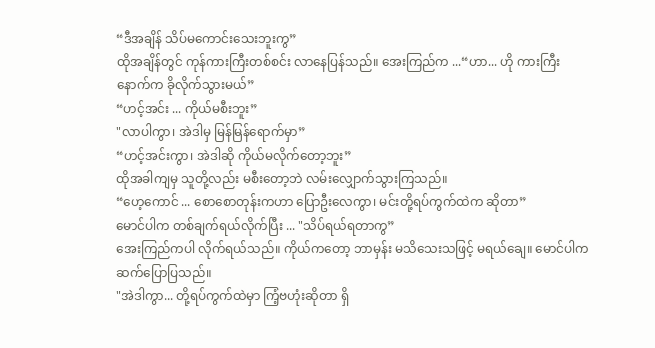“ဒီအချိန် သိပ်မကောင်းသေးဘူးကွ”
ထိုအချိန်တွင် ကုန်ကားကြီးတစ်စင်း လာနေပြန်သည်။ အေးကြည်က ...“ဟာ... ဟို ကားကြီးနောက်က ခိုလိုက်သွားမယ်”
“ဟင့်အင်း ... ကိုယ်မစီးဘူး”
"လာပါကွာ၊ အဲဒါမှ မြန်မြန်ရောက်မှာ”
“ဟင့်အင်းကွာ၊ အဲဒါဆို ကိုယ်မလိုက်တော့ဘူး”
ထိုအခါကျမှ သူတို့လည်း မစီးတော့ဘဲ လမ်းလျှောက်သွားကြသည်။
“ဟေ့ကောင် ... စောစောတုန်းကဟာ ပြောဦးလေကွာ၊ မင်းတို့ရပ်ကွက်ထဲက ဆိုတာ”
မောင်ပါက တစ်ချက်ရယ်လိုက်ပြီး ... "သိပ်ရယ်ရတာကွ”
အေးကြည်ကပါ လိုက်ရယ်သည်။ ကိုယ်ကတော့ ဘာမှန်း မသိသေးသဖြင့် မရယ်ချေ။ မောင်ပါက ဆက်ပြောပြသည်။
"အဲဒါကွာ... တို့ရပ်ကွက်ထဲမှာ ကြံ့ဗဟုံးဆိုတာ ရှိ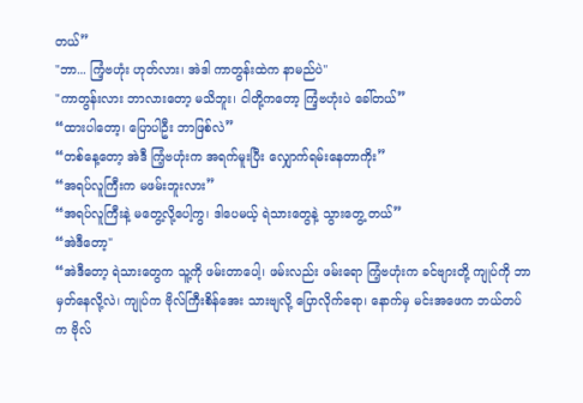တယ်”
"ဘာ... ကြံ့ဗဟုံး ဟုတ်လား၊ အဲဒါ ကာတွန်းထဲက နာမည်ပဲ"
"ကာတွန်းလား ဘာလားတော့ မသိဘူး၊ ငါတို့ကတော့ ကြံ့ဗဟုံးပဲ ခေါ်တယ်”
“ထားပါတော့၊ ပြောပါဦး ဘာဖြစ်လဲ”
“တစ်နေ့တော့ အဲဒီ ကြံ့ဗဟုံးက အရက်မူးပြီး လျှောက်ရမ်းနေတာကိုး”
“အရပ်လူကြီးက မဖမ်းဘူးလား”
“အရပ်လူကြီးနဲ့ မတွေ့လို့ပေါ့ကွ၊ ဒါပေမယ့် ရဲသားတွေနဲ့ သွားတွေ့ တယ်”
“အဲဒီတော့"
“အဲဒီတော့ ရဲသားတွေက သူ့ကို ဖမ်းတာပေါ့၊ ဖမ်းလည်း ဖမ်းရော ကြံ့ဗဟုံးက ခင်ဗျားတို့ ကျုပ်ကို ဘာမှတ်နေလို့လဲ၊ ကျုပ်က ဗိုလ်ကြီးစိန်အေး သားဗျလို့ ပြောလိုက်ရော၊ နောက်မှ မင်းအဖေက ဘယ်တပ်က ဗိုလ်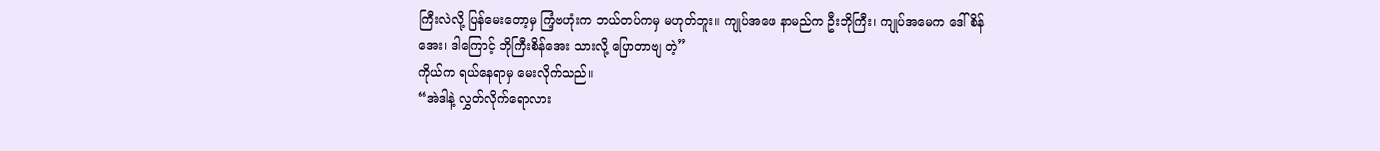ကြီးလဲလို့ ပြန်မေးတော့မှ ကြံ့ဗဟုံးက ဘယ်တပ်ကမှ မဟုတ်ဘူး။ ကျုပ်အဖေ နာမည်က ဦးဘိုကြီး၊ ကျုပ်အမေက ဒေါ်စိန်အေး၊ ဒါကြောင့် ဘိုကြီးစိန်အေး သားလို့ ပြောတာဗျ တဲ့”
ကိုယ်က ရယ်နေရာမှ မေးလိုက်သည်။
“အဲဒါနဲ့ လွှတ်လိုက်ရောလား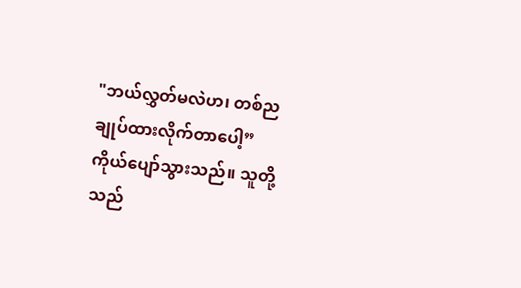"ဘယ်လွှတ်မလဲဟ၊ တစ်ည ချုပ်ထားလိုက်တာပေါ့”
ကိုယ်ပျော်သွားသည်။ သူတို့သည်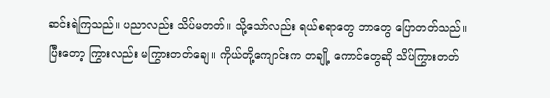ဆင်းရဲကြသည်။ ပညာလည်း သိပ်မတတ်။ သို့သော်လည်း ရယ်စရာတွေ ဘာတွေ ပြောတတ်သည်။ ပြီးတော့ ကြွားလည်း မကြွားတတ်ချေ။ ကိုယ်တို့ကျောင်းက တချို့ ကောင်တွေဆို သိပ်ကြွားတတ်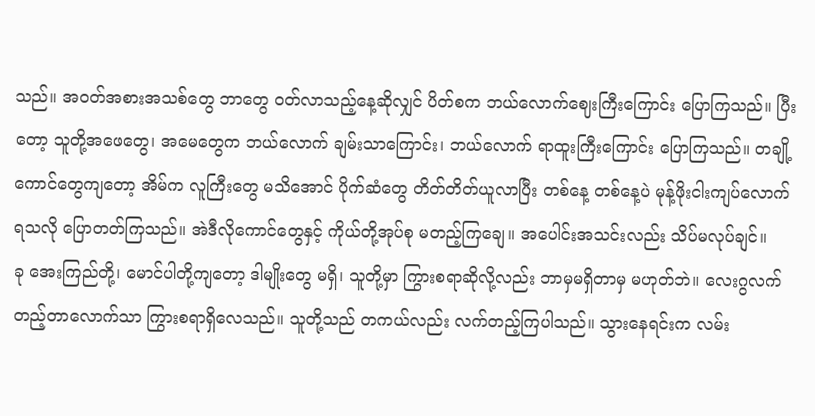သည်။ အဝတ်အစားအသစ်တွေ ဘာတွေ ဝတ်လာသည့်နေ့ဆိုလျှင် ပိတ်စက ဘယ်လောက်ဈေးကြီးကြောင်း ပြောကြသည်။ ပြီးတော့ သူတို့အဖေတွေ၊ အမေတွေက ဘယ်လောက် ချမ်းသာကြောင်း၊ ဘယ်လောက် ရာထူးကြီးကြောင်း ပြောကြသည်။ တချို့ကောင်တွေကျတော့ အိမ်က လူကြီးတွေ မသိအောင် ပိုက်ဆံတွေ တိတ်တိတ်ယူလာပြီး တစ်နေ့ တစ်နေ့ပဲ မုန့်ဖိုးငါးကျပ်လောက် ရသလို ပြောတတ်ကြသည်။ အဲဒီလိုကောင်တွေနှင့် ကိုယ်တို့အုပ်စု မတည့်ကြချေ။ အပေါင်းအသင်းလည်း သိပ်မလုပ်ချင်။
ခု အေးကြည်တို့၊ မောင်ပါတို့ကျတော့ ဒါမျိုးတွေ မရှိ၊ သူတို့မှာ ကြွားစရာဆိုလို့လည်း ဘာမှမရှိတာမှ မဟုတ်ဘဲ။ လေးဂွလက်တည့်တာလောက်သာ ကြွားစရာရှိလေသည်။ သူတို့သည် တကယ်လည်း လက်တည့်ကြပါသည်။ သွားနေရင်းက လမ်း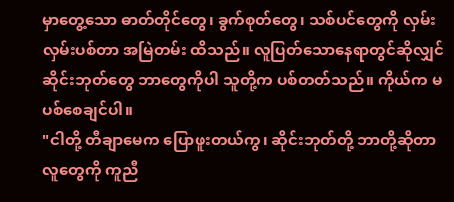မှာတွေ့သော ဓာတ်တိုင်တွေ၊ ခွက်စုတ်တွေ၊ သစ်ပင်တွေကို လှမ်းလှမ်းပစ်တာ အမြဲတမ်း ထိသည်။ လူပြတ်သောနေရာတွင်ဆိုလျှင် ဆိုင်းဘုတ်တွေ ဘာတွေကိုပါ သူတို့က ပစ်တတ်သည်။ ကိုယ်က မပစ်စေချင်ပါ။
"ငါတို့ တီချာမေက ပြောဖူးတယ်ကွ၊ ဆိုင်းဘုတ်တို့ ဘာတို့ဆိုတာ လူတွေကို ကူညီ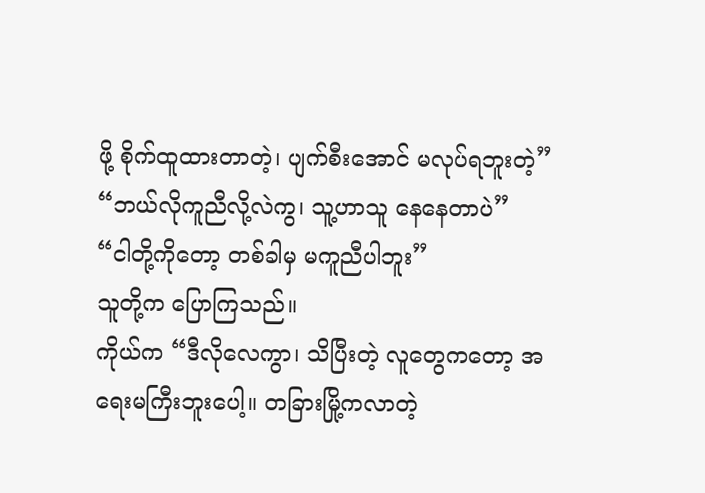ဖို့ စိုက်ထူထားတာတဲ့၊ ပျက်စီးအောင် မလုပ်ရဘူးတဲ့”
“ဘယ်လိုကူညီလို့လဲကွ၊ သူ့ဟာသူ နေနေတာပဲ”
“ငါတို့ကိုတော့ တစ်ခါမှ မကူညီပါဘူး”
သူတို့က ပြောကြသည်။
ကိုယ်က “ဒီလိုလေကွာ၊ သိပြီးတဲ့ လူတွေကတော့ အရေးမကြီးဘူးပေါ့။ တခြားမြို့ကလာတဲ့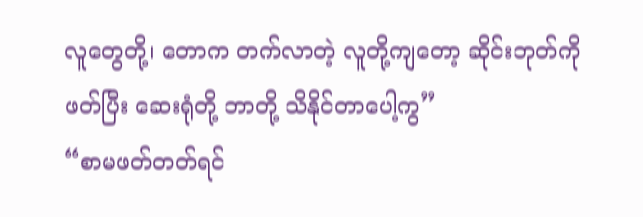လူတွေတို့၊ တောက တက်လာတဲ့ လူတို့ကျတော့ ဆိုင်းဘုတ်ကို ဖတ်ပြီး ဆေးရုံတို့ ဘာတို့ သိနိုင်တာပေါ့ကွ”
“စာမဖတ်တတ်ရင်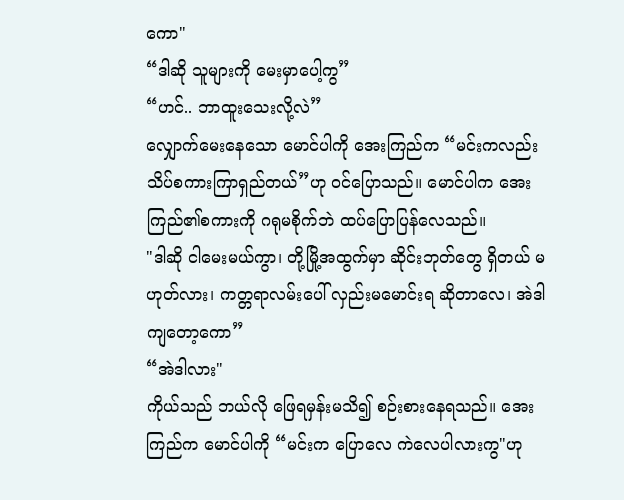ကော"
“ဒါဆို သူများကို မေးမှာပေါ့ကွ”
“ဟင်.. ဘာထူးသေးလို့လဲ”
လျှောက်မေးနေသော မောင်ပါကို အေးကြည်က “မင်းကလည်း သိပ်စကားကြာရှည်တယ်”ဟု ဝင်ပြောသည်။ မောင်ပါက အေးကြည်၏စကားကို ဂရုမစိုက်ဘဲ ထပ်ပြောပြန်လေသည်။
"ဒါဆို ငါမေးမယ်ကွာ၊ တို့မြို့အထွက်မှာ ဆိုင်းဘုတ်တွေ ရှိတယ် မဟုတ်လား၊ ကတ္တရာလမ်းပေါ် လှည်းမမောင်းရ ဆိုတာလေ၊ အဲဒါကျတော့ကော”
“အဲဒါလား"
ကိုယ်သည် ဘယ်လို ဖြေရမှန်းမသိ၍ စဉ်းစားနေရသည်။ အေးကြည်က မောင်ပါကို “မင်းက ပြောလေ ကဲလေပါလားကွ"ဟု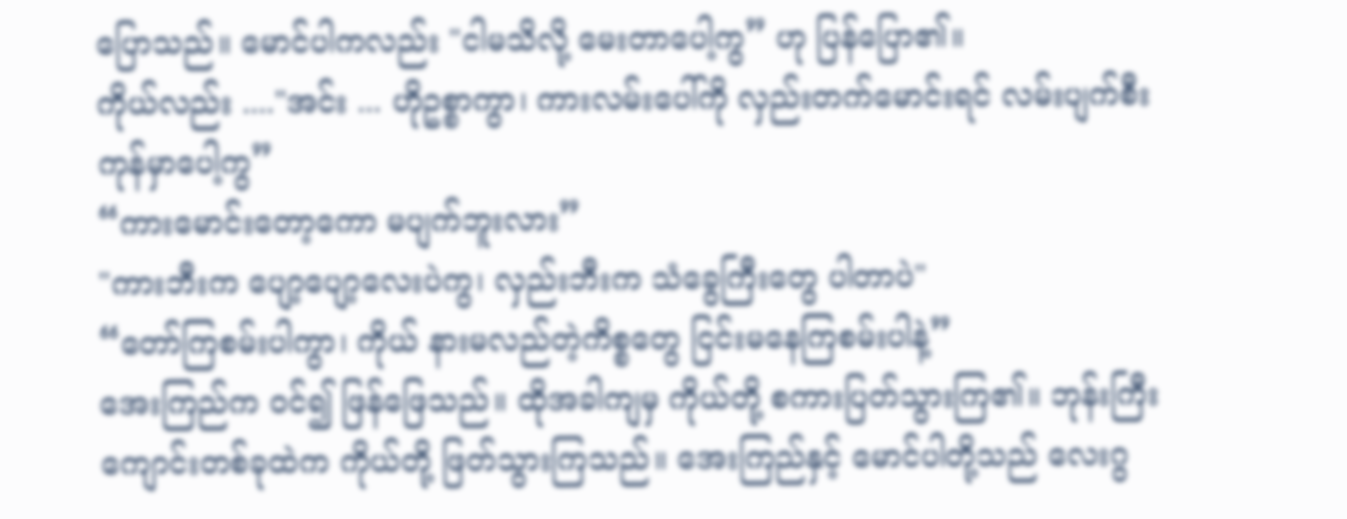ပြောသည်။ မောင်ပါကလည်း "ငါမသိလို့ မေးတာပေါ့ကွ” ဟု ပြန်ပြော၏။
ကိုယ်လည်း ...."အင်း ... ဟိုဥစ္စာကွာ၊ ကားလမ်းပေါ်ကို လှည်းတက်မောင်းရင် လမ်းပျက်စီးကုန်မှာပေါ့ကွ”
“ကားမောင်းတော့ကော မပျက်ဘူးလား”
"ကားဘီးက ပျော့ပျော့လေးပဲကွ၊ လှည်းဘီးက သံခွေကြီးတွေ ပါတာပဲ"
“တော်ကြစမ်းပါကွာ၊ ကိုယ် နားမလည်တဲ့ကိစ္စတွေ ငြင်းမနေကြစမ်းပါနဲ့”
အေးကြည်က ဝင်၍ ဖြန်ဖြေသည်။ ထိုအခါကျမှ ကိုယ်တို့ စကားပြတ်သွားကြ၏။ ဘုန်းကြီးကျောင်းတစ်ခုထဲက ကိုယ်တို့ ဖြတ်သွားကြသည်။ အေးကြည်နှင့် မောင်ပါတို့သည် လေးဂွ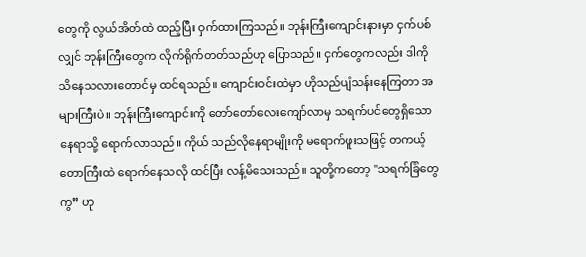တွေကို လွယ်အိတ်ထဲ ထည့်ပြီး ဝှက်ထားကြသည်။ ဘုန်းကြီးကျောင်းနားမှာ ငှက်ပစ်လျှင် ဘုန်းကြီးတွေက လိုက်ရိုက်တတ်သည်ဟု ပြောသည်။ ငှက်တွေကလည်း ဒါကို သိနေသလားတောင်မှ ထင်ရသည်။ ကျောင်းဝင်းထဲမှာ ဟိုသည်ပျံသန်းနေကြတာ အများကြီးပဲ။ ဘုန်းကြီးကျောင်းကို တော်တော်လေးကျော်လာမှ သရက်ပင်တွေရှိသော နေရာသို့ ရောက်လာသည်။ ကိုယ် သည်လိုနေရာမျိုးကို မရောက်ဖူးသဖြင့် တကယ့်တောကြီးထဲ ရောက်နေသလို ထင်ပြီး လန့်မိသေးသည်။ သူတို့ကတော့ "သရက်ခြံတွေကွ” ဟု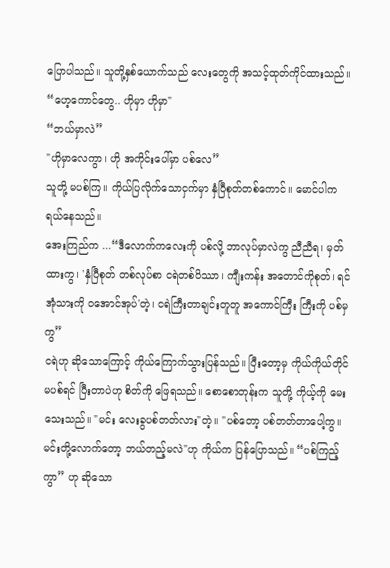ပြောပါသည်။ သူတို့နှစ်ယောက်သည် လေးတွေကို အသင့်ထုတ်ကိုင်ထားသည်။
“ဟေ့ကောင်တွေ.. ဟိုမှာ ဟိုမှာ"
“ဘယ်မှာလဲ”
"ဟိုမှာလေကွာ၊ ဟို အကိုင်းပေါ်မှာ ပစ်လေ”
သူတို့ မပစ်ကြ။ ကိုယ်ပြလိုက်သောငှက်မှာ နှံပြီစုတ်တစ်ကောင်။ မောင်ပါက ရယ်နေသည်။
အေးကြည်က ...“ဒီလောက်ကလေးကို ပစ်လို့ ဘာလုပ်မှာလဲကွ ညီညီရ၊ မှတ်ထားကွ၊ 'နှံပြီစုတ် တစ်လုပ်စာ ငရဲတစ်ပိဿာ၊ ကျီးကန်း အတောင်ကိုစုတ်၊ ရင်အုံသားကို ဝအောင်အုပ်'တဲ့၊ ငရဲကြီးတာချင်းတူတူ အကောင်ကြီး ကြီးကို ပစ်မှကွ”
ငရဲဟု ဆိုသောကြောင့် ကိုယ်ကြောက်သွားပြန်သည်။ ပြီးတော့မှ ကိုယ်ကိုယ်တိုင် မပစ်ရင် ပြီးတာပဲဟု စိတ်ကို ဖြေရသည်။ စောစောတုန်းက သူတို့ ကိုယ့်ကို မေးသေးသည်။ "မင်း လေးခွပစ်တတ်လား"တဲ့။ "ပစ်တော့ ပစ်တတ်တာပေါ့ကွ။ မင်းတို့လောက်တော့ ဘယ်တည့်မလဲ"ဟု ကိုယ်က ပြန်ပြောသည်။ “ပစ်ကြည့်ကွာ” ဟု ဆိုသော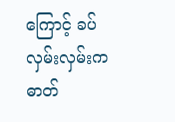ကြောင့် ခပ်လှမ်းလှမ်းက ဓာတ်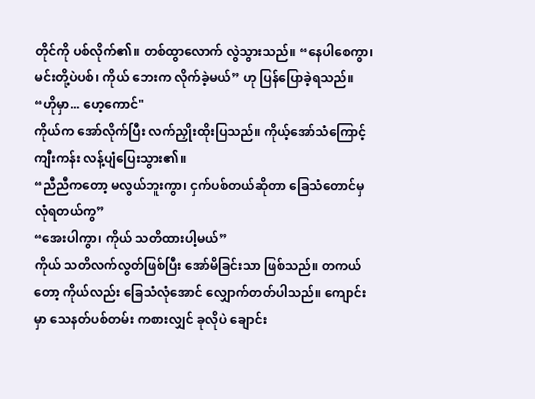တိုင်ကို ပစ်လိုက်၏။ တစ်ထွာလောက် လွဲသွားသည်။ “နေပါစေကွာ၊ မင်းတို့ပဲပစ်၊ ကိုယ် ဘေးက လိုက်ခဲ့မယ်” ဟု ပြန်ပြောခဲ့ရသည်။
“ဟိုမှာ... ဟေ့ကောင်"
ကိုယ်က အော်လိုက်ပြီး လက်ညှိုးထိုးပြသည်။ ကိုယ့်အော်သံကြောင့် ကျီးကန်း လန့်ပျံပြေးသွား၏။
“ညီညီကတော့ မလွယ်ဘူးကွာ၊ ငှက်ပစ်တယ်ဆိုတာ ခြေသံတောင်မှ လုံရတယ်ကွ”
“အေးပါကွာ၊ ကိုယ် သတိထားပါ့မယ်”
ကိုယ် သတိလက်လွတ်ဖြစ်ပြီး အော်မိခြင်းသာ ဖြစ်သည်။ တကယ်တော့ ကိုယ်လည်း ခြေသံလုံအောင် လျှောက်တတ်ပါသည်။ ကျောင်းမှာ သေနတ်ပစ်တမ်း ကစားလျှင် ခုလိုပဲ ချောင်း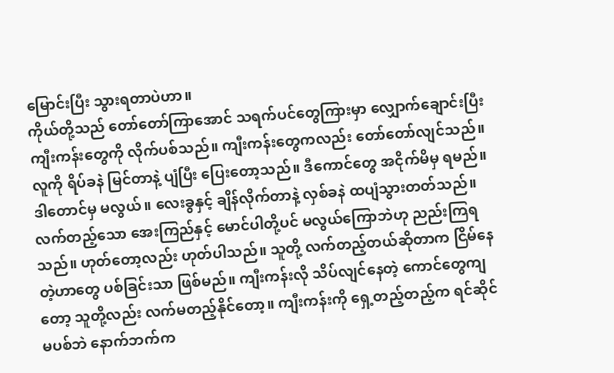မြောင်းပြီး သွားရတာပဲဟာ။
ကိုယ်တို့သည် တော်တော်ကြာအောင် သရက်ပင်တွေကြားမှာ လျှောက်ချောင်းပြီး ကျီးကန်းတွေကို လိုက်ပစ်သည်။ ကျီးကန်းတွေကလည်း တော်တော်လျင်သည်။ လူကို ရိပ်ခနဲ မြင်တာနဲ့ ပျံပြီး ပြေးတော့သည်။ ဒီကောင်တွေ အငိုက်မိမှ ရမည်။ ဒါတောင်မှ မလွယ်။ လေးခွနှင့် ချိန်လိုက်တာနဲ့ လှစ်ခနဲ ထပျံသွားတတ်သည်။ လက်တည့်သော အေးကြည်နှင့် မောင်ပါတို့ပင် မလွယ်ကြောဘဲဟု ညည်းကြရသည်။ ဟုတ်တော့လည်း ဟုတ်ပါသည်။ သူတို့ လက်တည့်တယ်ဆိုတာက ငြိမ်နေတဲ့ဟာတွေ ပစ်ခြင်းသာ ဖြစ်မည်။ ကျီးကန်းလို သိပ်လျင်နေတဲ့ ကောင်တွေကျတော့ သူတို့လည်း လက်မတည့်နိုင်တော့။ ကျီးကန်းကို ရှေ့တည့်တည့်က ရင်ဆိုင်မပစ်ဘဲ နောက်ဘက်က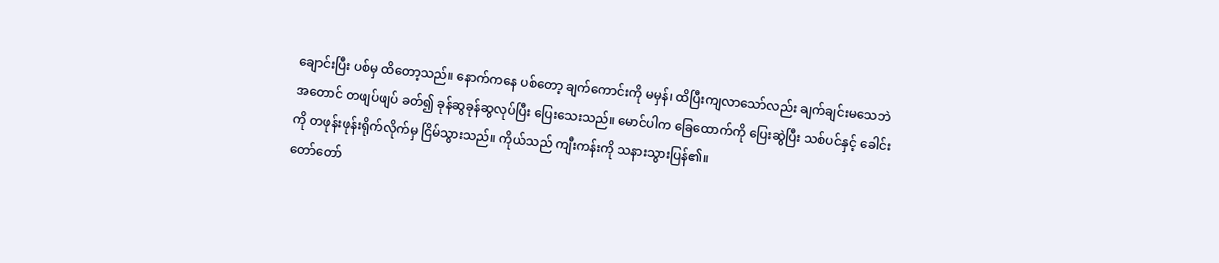ချောင်းပြီး ပစ်မှ ထိတော့သည်။ နောက်ကနေ ပစ်တော့ ချက်ကောင်းကို မမှန်၊ ထိပြီးကျလာသော်လည်း ချက်ချင်းမသေဘဲ အတောင် တဖျပ်ဖျပ် ခတ်၍ ခုန်ဆွခုန်ဆွလုပ်ပြီး ပြေးသေးသည်။ မောင်ပါက ခြေထောက်ကို ပြေးဆွဲပြီး သစ်ပင်နှင့် ခေါင်းကို တဖုန်းဖုန်းရိုက်လိုက်မှ ငြိမ်သွားသည်။ ကိုယ်သည် ကျီးကန်းကို သနားသွားပြန်၏။
တော်တော်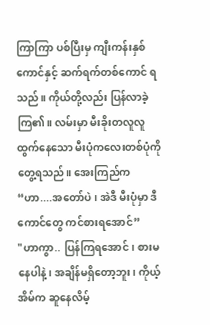ကြာကြာ ပစ်ပြီးမှ ကျီးကန်းနှစ်ကောင်နှင့် ဆက်ရက်တစ်ကောင် ရသည်။ ကိုယ်တို့လည်း ပြန်လာခဲ့ကြ၏။ လမ်းမှာ မီးခိုးတလူလူ ထွက်နေသော မီးပုံကလေးတစ်ပုံကို တွေ့ရသည်။ အေးကြည်က“ဟာ....အတော်ပဲ၊ အဲဒီ မီးပုံမှာ ဒီကောင်တွေ ကင်စားရအောင်”
"ဟာကွာ.. ပြန်ကြရအောင်၊ စားမနေပါနဲ့၊ အချိန်မရှိတော့ဘူး၊ ကိုယ့်အိမ်က ဆူနေလိမ့်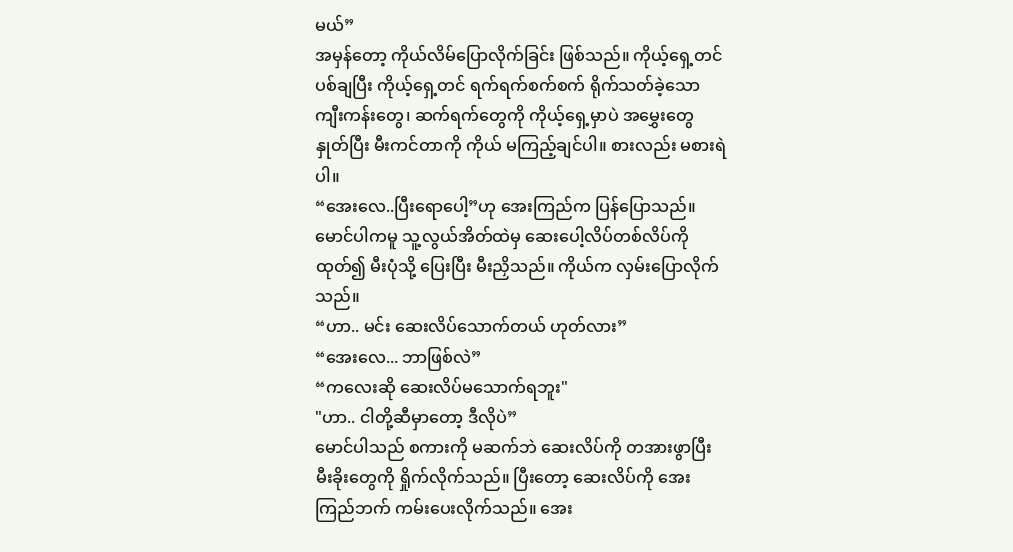မယ်”
အမှန်တော့ ကိုယ်လိမ်ပြောလိုက်ခြင်း ဖြစ်သည်။ ကိုယ့်ရှေ့တင် ပစ်ချပြီး ကိုယ့်ရှေ့တင် ရက်ရက်စက်စက် ရိုက်သတ်ခဲ့သော ကျီးကန်းတွေ၊ ဆက်ရက်တွေကို ကိုယ့်ရှေ့မှာပဲ အမွှေးတွေ နှုတ်ပြီး မီးကင်တာကို ကိုယ် မကြည့်ချင်ပါ။ စားလည်း မစားရဲပါ။
“အေးလေ..ပြီးရောပေါ့”ဟု အေးကြည်က ပြန်ပြောသည်။ မောင်ပါကမူ သူ့လွယ်အိတ်ထဲမှ ဆေးပေါ့လိပ်တစ်လိပ်ကို ထုတ်၍ မီးပုံသို့ ပြေးပြီး မီးညှိသည်။ ကိုယ်က လှမ်းပြောလိုက်သည်။
“ဟာ.. မင်း ဆေးလိပ်သောက်တယ် ဟုတ်လား”
“အေးလေ... ဘာဖြစ်လဲ”
“ကလေးဆို ဆေးလိပ်မသောက်ရဘူး"
"ဟာ.. ငါတို့ဆီမှာတော့ ဒီလိုပဲ”
မောင်ပါသည် စကားကို မဆက်ဘဲ ဆေးလိပ်ကို တအားဖွာပြီး မီးခိုးတွေကို ရှိုက်လိုက်သည်။ ပြီးတော့ ဆေးလိပ်ကို အေးကြည်ဘက် ကမ်းပေးလိုက်သည်။ အေး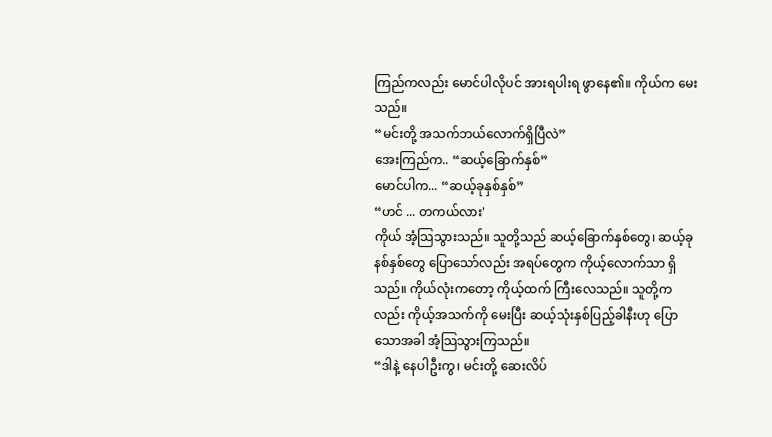ကြည်ကလည်း မောင်ပါလိုပင် အားရပါးရ ဖွာနေ၏။ ကိုယ်က မေးသည်။
“မင်းတို့ အသက်ဘယ်လောက်ရှိပြီလဲ”
အေးကြည်က.. “ဆယ့်ခြောက်နှစ်”
မောင်ပါက... “ဆယ့်ခုနှစ်နှစ်”
“ဟင် ... တကယ်လား'
ကိုယ် အံ့သြသွားသည်။ သူတို့သည် ဆယ့်ခြောက်နှစ်တွေ၊ ဆယ့်ခုနစ်နှစ်တွေ ပြောသော်လည်း အရပ်တွေက ကိုယ့်လောက်သာ ရှိသည်။ ကိုယ်လုံးကတော့ ကိုယ့်ထက် ကြီးလေသည်။ သူတို့ကလည်း ကိုယ့်အသက်ကို မေးပြီး ဆယ့်သုံးနှစ်ပြည့်ခါနီးဟု ပြောသောအခါ အံ့သြသွားကြသည်။
“ဒါနဲ့ နေပါဦးကွ၊ မင်းတို့ ဆေးလိပ်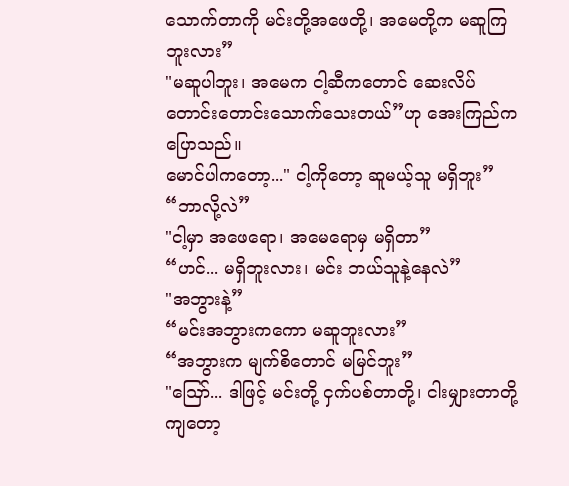သောက်တာကို မင်းတို့အဖေတို့၊ အမေတို့က မဆူကြဘူးလား”
"မဆူပါဘူး၊ အမေက ငါ့ဆီကတောင် ဆေးလိပ် တောင်းတောင်းသောက်သေးတယ်”ဟု အေးကြည်က ပြောသည်။
မောင်ပါကတော့..." ငါ့ကိုတော့ ဆူမယ့်သူ မရှိဘူး”
“ဘာလို့လဲ”
"ငါ့မှာ အဖေရော၊ အမေရောမှ မရှိတာ”
“ဟင်... မရှိဘူးလား၊ မင်း ဘယ်သူနဲ့နေလဲ”
"အဘွားနဲ့”
“မင်းအဘွားကကော မဆူဘူးလား”
“အဘွားက မျက်စိတောင် မမြင်ဘူး”
"ဪ... ဒါဖြင့် မင်းတို့ ငှက်ပစ်တာတို့၊ ငါးမျှားတာတို့ကျတော့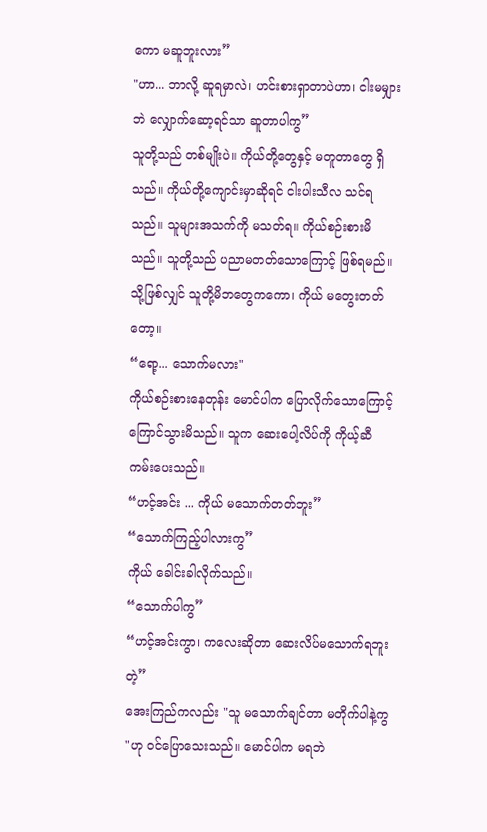ကော မဆူဘူးလား”
"ဟာ... ဘာလို့ ဆူရမှာလဲ၊ ဟင်းစားရှာတာပဲဟာ၊ ငါးမမျှားဘဲ လျှောက်ဆော့ရင်သာ ဆူတာပါကွ”
သူတို့သည် တစ်မျိုးပဲ။ ကိုယ်တို့တွေနှင့် မတူတာတွေ ရှိသည်။ ကိုယ်တို့ကျောင်းမှာဆိုရင် ငါးပါးသီလ သင်ရသည်။ သူများအသက်ကို မသတ်ရ။ ကိုယ်စဉ်းစားမိသည်။ သူတို့သည် ပညာမတတ်သောကြောင့် ဖြစ်ရမည်။ သို့ဖြစ်လျှင် သူတို့မိဘတွေကကော၊ ကိုယ် မတွေးတတ်တော့။
“ရော့... သောက်မလား"
ကိုယ်စဉ်းစားနေတုန်း မောင်ပါက ပြောလိုက်သောကြောင့် ကြောင်သွားမိသည်။ သူက ဆေးပေါ့လိပ်ကို ကိုယ့်ဆီ ကမ်းပေးသည်။
“ဟင့်အင်း ... ကိုယ် မသောက်တတ်ဘူး”
“သောက်ကြည့်ပါလားကွ”
ကိုယ် ခေါင်းခါလိုက်သည်။
“သောက်ပါကွ”
“ဟင့်အင်းကွာ၊ ကလေးဆိုတာ ဆေးလိပ်မသောက်ရဘူးတဲ့”
အေးကြည်ကလည်း "သူ မသောက်ချင်တာ မတိုက်ပါနဲ့ကွ "ဟု ဝင်ပြောသေးသည်။ မောင်ပါက မရဘဲ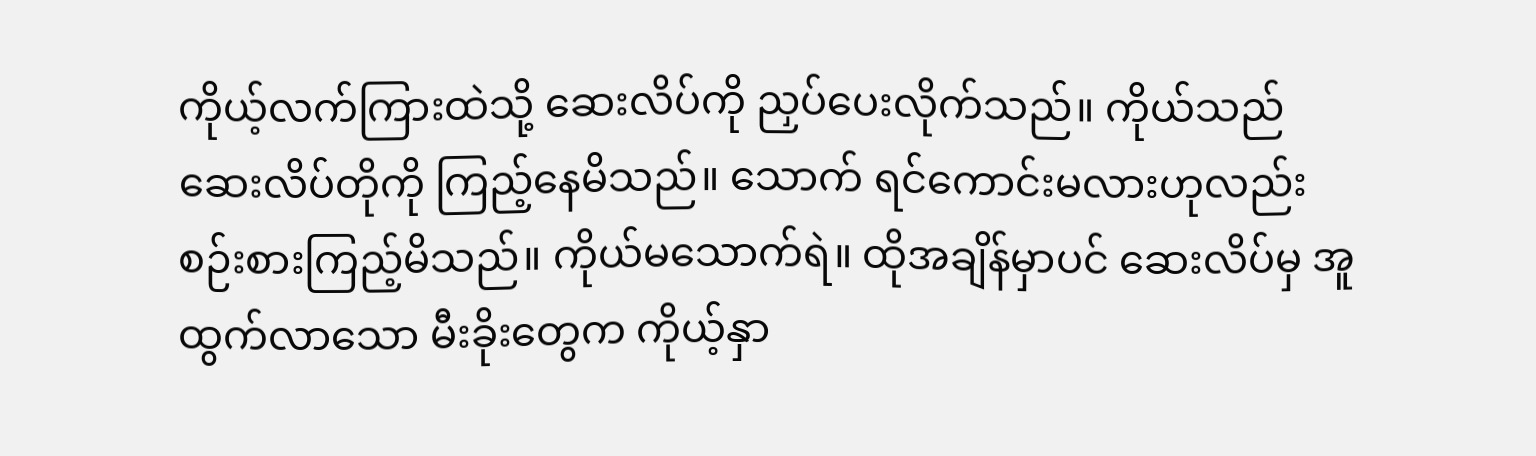ကိုယ့်လက်ကြားထဲသို့ ဆေးလိပ်ကို ညှပ်ပေးလိုက်သည်။ ကိုယ်သည် ဆေးလိပ်တိုကို ကြည့်နေမိသည်။ သောက် ရင်ကောင်းမလားဟုလည်း စဉ်းစားကြည့်မိသည်။ ကိုယ်မသောက်ရဲ။ ထိုအချိန်မှာပင် ဆေးလိပ်မှ အူထွက်လာသော မီးခိုးတွေက ကိုယ့်နှာ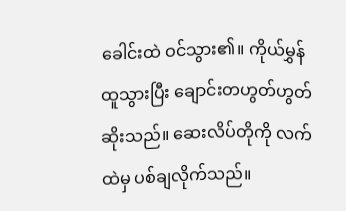ခေါင်းထဲ ဝင်သွား၏။ ကိုယ်မွှန်ထူသွားပြီး ချောင်းတဟွတ်ဟွတ် ဆိုးသည်။ ဆေးလိပ်တိုကို လက်ထဲမှ ပစ်ချလိုက်သည်။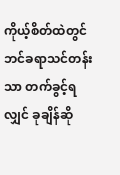ကိုယ့်စိတ်ထဲတွင် ဘင်ခရာသင်တန်းသာ တက်ခွင့်ရလျှင် ခုချိန်ဆို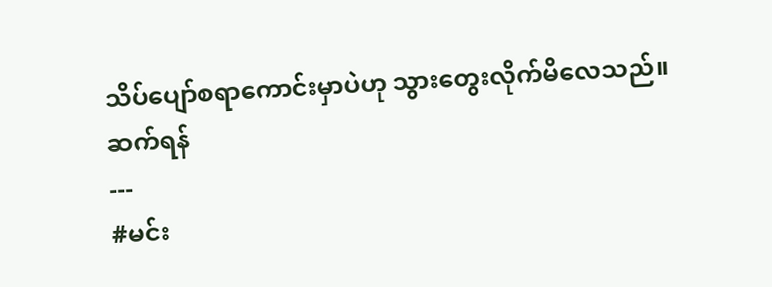သိပ်ပျော်စရာကောင်းမှာပဲဟု သွားတွေးလိုက်မိလေသည်။
ဆက်ရန်
---
#မင်း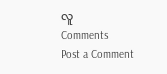လူ
Comments
Post a Comment